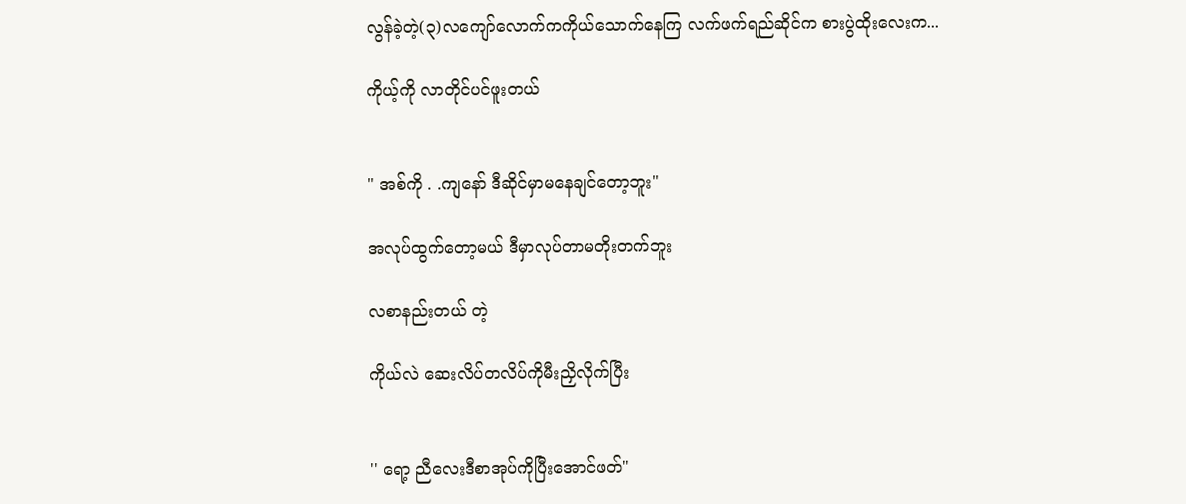လွန်ခဲ့တဲ့(၃)လကျော်လောက်ကကိုယ်သောက်နေကြ လက်ဖက်ရည်ဆိုင်က စားပွဲထိုးလေးက...

ကိုယ့်ကို လာတိုင်ပင်ဖူးတယ်


" အစ်ကို . .ကျနော် ဒီဆိုင်မှာမနေချင်တော့ဘူး"

အလုပ်ထွက်တော့မယ် ဒီမှာလုပ်တာမတိုးတက်ဘူး

လစာနည်းတယ် တဲ့

ကိုယ်လဲ ဆေးလိပ်တလိပ်ကိုမီးညှိလိုက်ပြီး


'' ရော့ ညီလေးဒီစာအုပ်ကိုပြီးအောင်ဖတ်"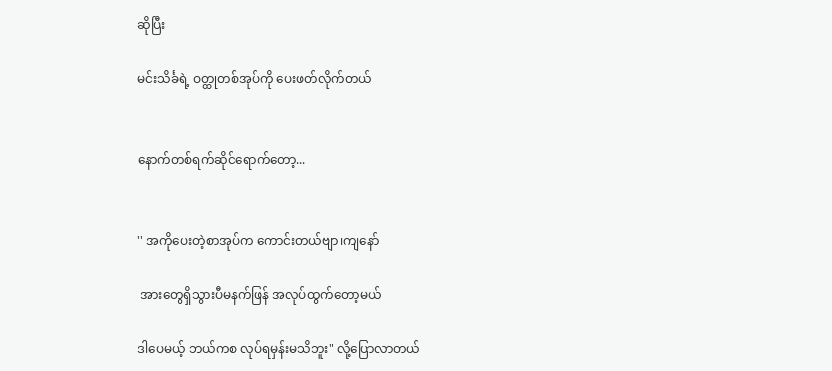ဆိုပြီး

မင်းသိင်္ခရဲ့ ဝတ္ထုတစ်အုပ်ကို ပေးဖတ်လိုက်တယ်


နောက်တစ်ရက်ဆိုင်ရောက်တော့...


'' အကိုပေးတဲ့စာအုပ်က ကောင်းတယ်ဗျာ၊ကျနော်

 အားတွေရှိသွားပီမနက်ဖြန် အလုပ်ထွက်တော့မယ်

ဒါပေမယ့် ဘယ်ကစ လုပ်ရမှန်းမသိဘူး" လို့ပြောလာတယ်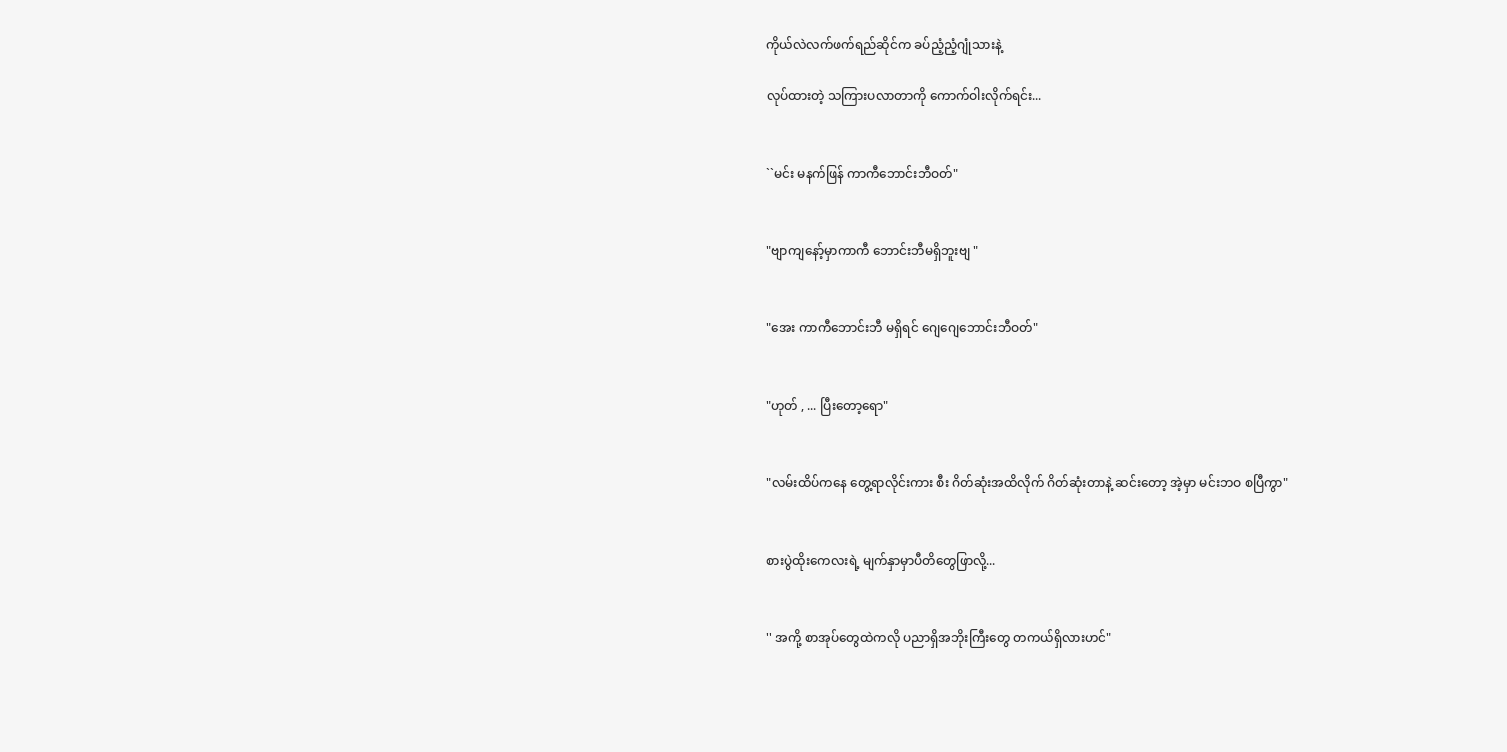ကိုယ်လဲလက်ဖက်ရည်ဆိုင်က ခပ်ညံ့ညံ့ဂျုံသားနဲ့

လုပ်ထားတဲ့ သကြားပလာတာကို ကောက်ဝါးလိုက်ရင်း...


``မင်း မနက်ဖြန် ကာကီဘောင်းဘီဝတ်"


"ဗျာကျနော့်မှာကာကီ ဘောင်းဘီမရှိဘူးဗျ "


"အေး ကာကီဘောင်းဘီ မရှိရင် ဂျေဂျေဘောင်းဘီဝတ်"


"ဟုတ် , ... ပြီးတော့ရော"


"လမ်းထိပ်ကနေ တွေ့ရာလိုင်းကား စီး ဂိတ်ဆုံးအထိလိုက် ဂိတ်ဆုံးတာနဲ့ ဆင်းတော့ အဲ့မှာ မင်းဘဝ စပြီကွာ"


စားပွဲထိုးကေလးရဲ့ မျက်နှာမှာပီတိတွေဖြာလို့...


'' အကို့ စာအုပ်တွေထဲကလို ပညာရှိအဘိုးကြီးတွေ တကယ်ရှိလားဟင်"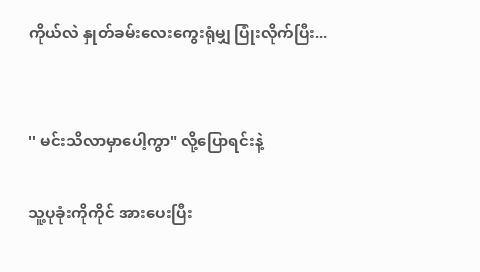ကိုယ်လဲ နှုတ်ခမ်းလေးကွေးရုံမျှ ပြုံးလိုက်ပြီး...


'' မင်းသိလာမှာပေါ့ကွာ" လို့ပြောရင်းနဲ့

သူ့ပုခုံးကိုကိုင် အားပေးပြီး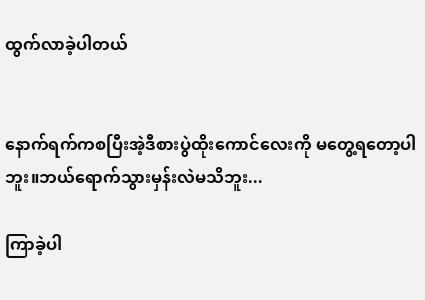ထွက်လာခဲ့ပါတယ်


နောက်ရက်ကစပြီးအဲ့ဒီစားပွဲထိုးကောင်လေးကို မတွေ့ရတော့ပါဘူး။ဘယ်ရောက်သွားမှန်းလဲမသိဘူး...

ကြာခဲ့ပါ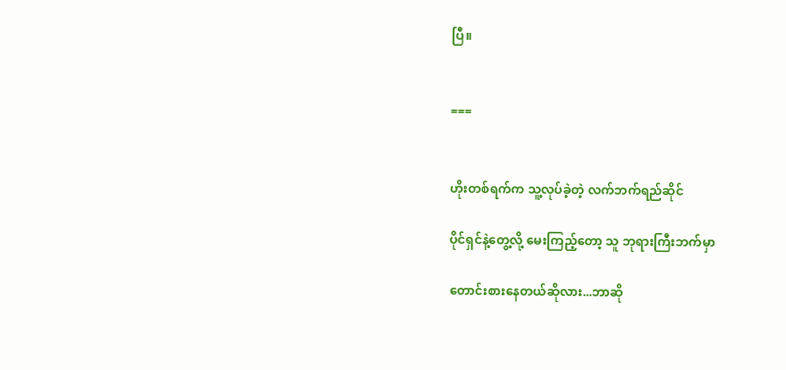ပြီ။


===


ဟိုးတစ်ရက်က သူ့လုပ်ခဲ့တဲ့ လက်ဘက်ရည်ဆိုင်

ပိုင်ရှင်နဲ့တွေ့လို့ မေးကြည့်တော့ သူ ဘုရားကြီးဘက်မှာ

တောင်းစားနေတယ်ဆိုလား...ဘာဆို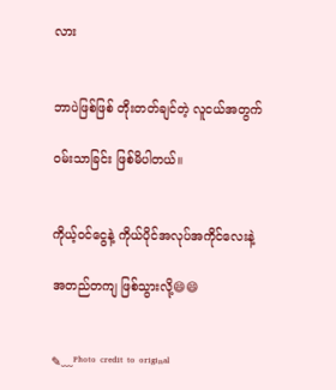လား


ဘာပဲဖြစ်ဖြစ် တိုးတတ်ချင်တဲ့ လူငယ်အတွက်

ဝမ်းသာခြင်း ဖြစ်မိပါတယ်။


ကိုယ့်ဝင်ငွေနဲ့ ကိုယ်ပိုင်အလုပ်အကိုင်လေးနဲ့

အတည်တကျ ဖြစ်သွားလို့😄😄


✎﹏ᴾʰᵒᵗᵒ ᶜʳᵉᵈⁱᵗ ᵗᵒ ᵒʳⁱᵍⁱⁿᵃˡ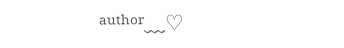ᵃᵘᵗʰᵒʳ﹏♡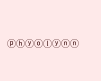ⓟⓗⓨⓞⓛⓨⓝⓝ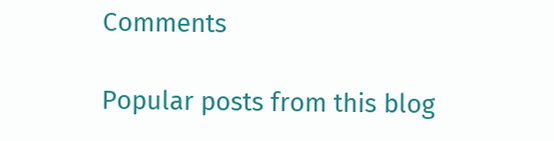Comments

Popular posts from this blog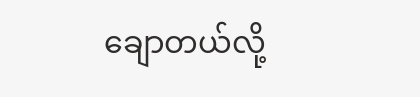ချောတယ်လို့